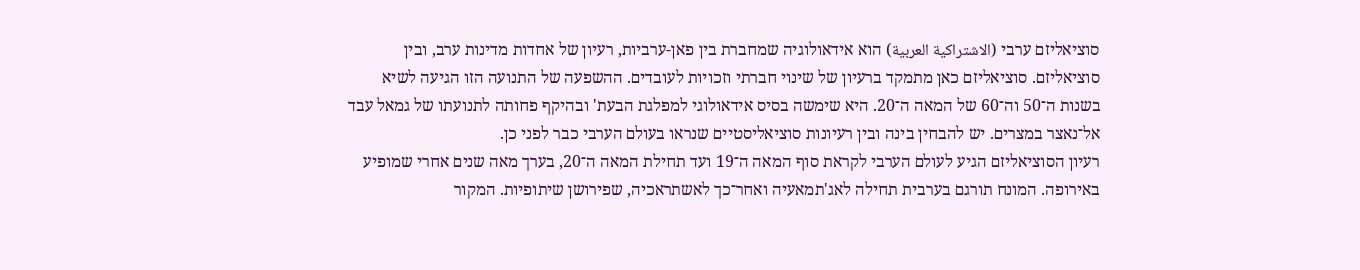סוציאליזם ערבי (الاشتراكية العربية) הוא אידאולוגיה שמחברת בין פאן-ערביות, רעיון של אחדות מדינות ערב, ובין סוציאליזם. סוציאליזם כאן מתמקד ברעיון של שינוי חברתי וזכויות לעובדים. ההשפעה של התנועה הזו הגיעה לשיא בשנות ה־50 וה־60 של המאה ה־20. היא שימשה בסיס אידאולוגי למפלגת הבעת' ובהיקף פחותה לתנועתו של גמאל עבד אל־נאצר במצרים. יש להבחין בינה ובין רעיונות סוציאליסטיים שנראו בעולם הערבי כבר לפני כן.
רעיון הסוציאליזם הגיע לעולם הערבי לקראת סוף המאה ה־19 ועד תחילת המאה ה־20, בערך מאה שנים אחרי שמופיע באירופה. המונח תורגם בערבית תחילה לאג'תמאעיה ואחר־כך לאשתראכיה, שפירושן שיתופיות. המקור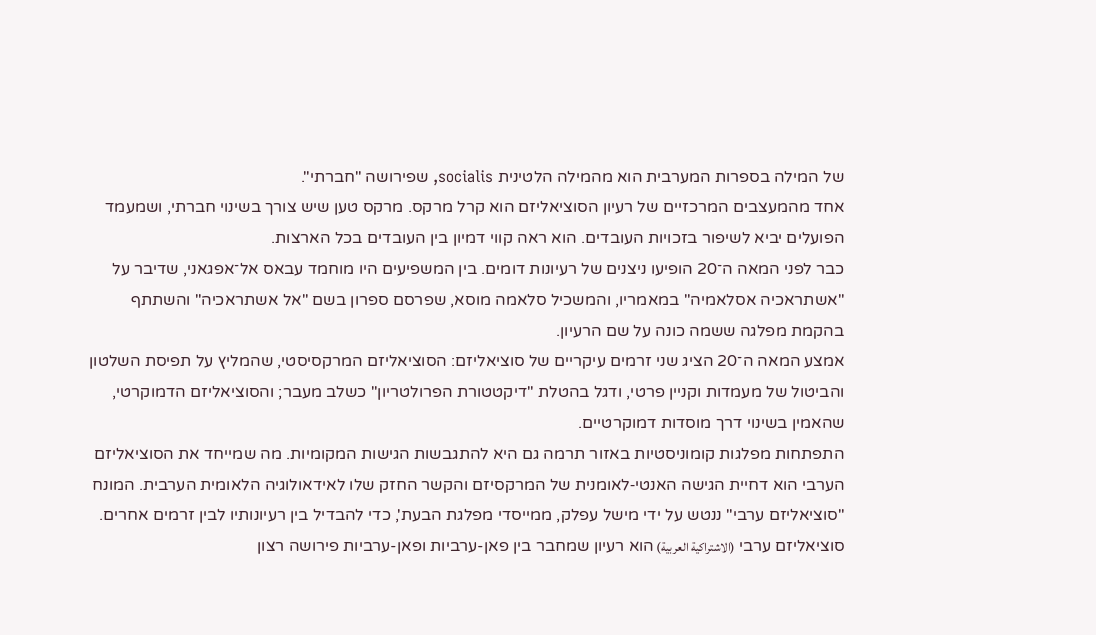של המילה בספרות המערבית הוא מהמילה הלטינית socialis, שפירושה "חברתי".
אחד מהמעצבים המרכזיים של רעיון הסוציאליזם הוא קרל מרקס. מרקס טען שיש צורך בשינוי חברתי, ושמעמד הפועלים יביא לשיפור בזכויות העובדים. הוא ראה קווי דמיון בין העובדים בכל הארצות.
כבר לפני המאה ה־20 הופיעו ניצנים של רעיונות דומים. בין המשפיעים היו מוחמד עבאס אל־אפגאני, שדיבר על "אשתראכיה אסלאמיה" במאמריו, והמשכיל סלאמה מוסא, שפרסם ספרון בשם "אל אשתראכיה" והשתתף בהקמת מפלגה ששמה כונה על שם הרעיון.
אמצע המאה ה־20 הציג שני זרמים עיקריים של סוציאליזם: הסוציאליזם המרקסיסטי, שהמליץ על תפיסת השלטון והביטול של מעמדות וקניין פרטי, ודגל בהטלת "דיקטטורת הפרולטריון" כשלב מעבר; והסוציאליזם הדמוקרטי, שהאמין בשינוי דרך מוסדות דמוקרטיים.
התפתחות מפלגות קומוניסטיות באזור תרמה גם היא להתגבשות הגישות המקומיות. מה שמייחד את הסוציאליזם הערבי הוא דחיית הגישה האנטי‑לאומנית של המרקסיזם והקשר החזק שלו לאידאולוגיה הלאומית הערבית. המונח "סוציאליזם ערבי" ננטש על ידי מישל עפלק, ממייסדי מפלגת הבעת', כדי להבדיל בין רעיונותיו לבין זרמים אחרים.
סוציאליזם ערבי (الاشتراكية العربية) הוא רעיון שמחבר בין פאן-ערביות ופאן-ערביות פירושה רצון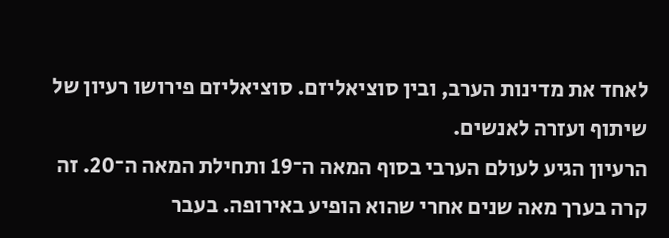לאחד את מדינות הערב, ובין סוציאליזם. סוציאליזם פירושו רעיון של שיתוף ועזרה לאנשים.
הרעיון הגיע לעולם הערבי בסוף המאה ה־19 ותחילת המאה ה־20. זה קרה בערך מאה שנים אחרי שהוא הופיע באירופה. בעבר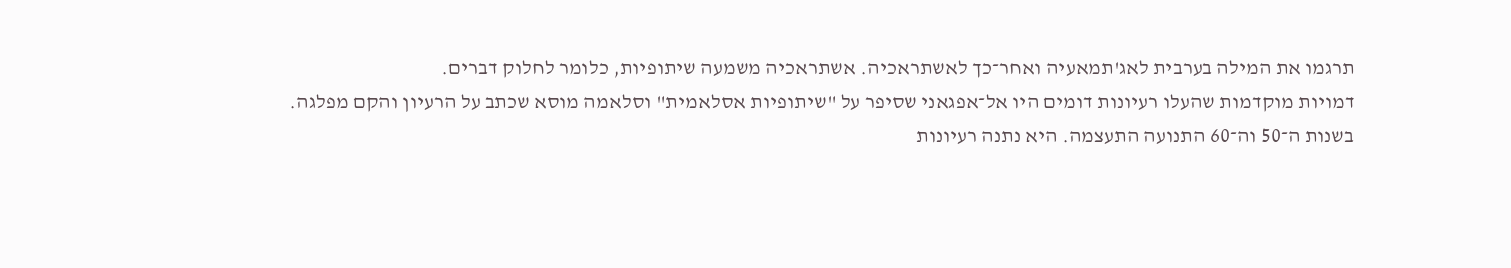תרגמו את המילה בערבית לאג'תמאעיה ואחר־כך לאשתראכיה. אשתראכיה משמעה שיתופיות, כלומר לחלוק דברים.
דמויות מוקדמות שהעלו רעיונות דומים היו אל־אפגאני שסיפר על "שיתופיות אסלאמית" וסלאמה מוסא שכתב על הרעיון והקם מפלגה.
בשנות ה־50 וה־60 התנועה התעצמה. היא נתנה רעיונות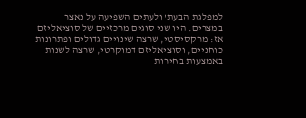למפלגת הבעת' ולעתים השפיעה על נאצר במצרים. היו שני סוגים מרכזיים של סוציאליזם אז: מרקסיסטי, שרצה שינויים גדולים ופתרונות כוחניים, וסוציאליזם דמוקרטי, שרצה לשנות באמצעות בחירות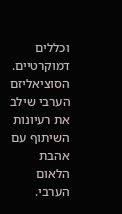וכללים דמוקרטיים.
הסוציאליזם הערבי שילב את רעיונות השיתוף עם אהבת הלאום הערבי.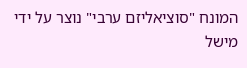המונח "סוציאליזם ערבי" נוצר על ידי מישל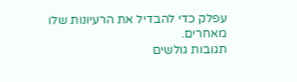עפלק כדי להבדיל את הרעיונות שלו מאחרים.
תגובות גולשים